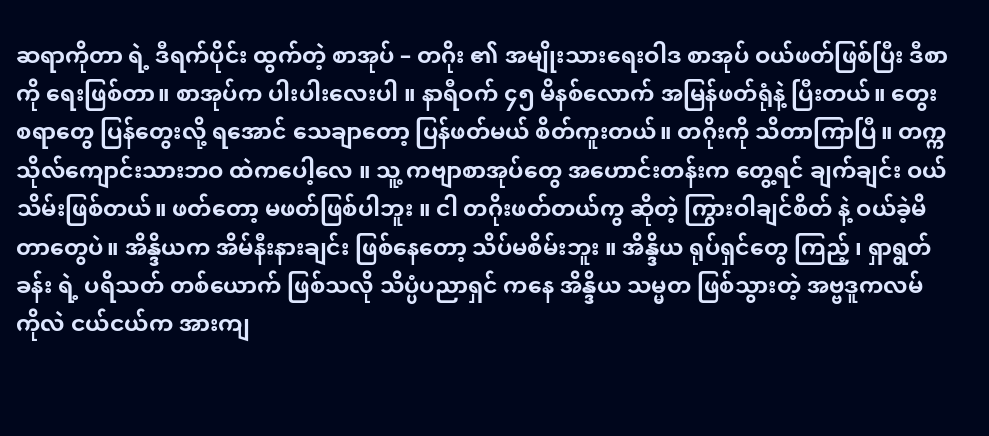ဆရာကိုတာ ရဲ့ ဒီရက်ပိုင်း ထွက်တဲ့ စာအုပ် – တဂိုး ၏ အမျိုးသားရေးဝါဒ စာအုပ် ဝယ်ဖတ်ဖြစ်ပြီး ဒီစာကို ရေးဖြစ်တာ။ စာအုပ်က ပါးပါးလေးပါ ။ နာရီဝက် ၄၅ မိနစ်လောက် အမြန်ဖတ်ရုံနဲ့ ပြီးတယ်။ တွေးစရာတွေ ပြန်တွေးလို့ ရအောင် သေချာတော့ ပြန်ဖတ်မယ် စိတ်ကူးတယ်။ တဂိုးကို သိတာကြာပြီ။ တက္ကသိုလ်ကျောင်းသားဘဝ ထဲကပေါ့လေ ။ သူ့ ကဗျာစာအုပ်တွေ အဟောင်းတန်းက တွေ့ရင် ချက်ချင်း ဝယ်သိမ်းဖြစ်တယ်။ ဖတ်တော့ မဖတ်ဖြစ်ပါဘူး ။ ငါ တဂိုးဖတ်တယ်ကွ ဆိုတဲ့ ကြွားဝါချင်စိတ် နဲ့ ဝယ်ခဲ့မိတာတွေပဲ။ အိန္ဒိယက အိမ်နီးနားချင်း ဖြစ်နေတော့ သိပ်မစိမ်းဘူး ။ အိန္ဒိယ ရုပ်ရှင်တွေ ကြည့် ၊ ရှာရွတ်ခန်း ရဲ့ ပရိသတ် တစ်ယောက် ဖြစ်သလို သိပ္ပံပညာရှင် ကနေ အိန္ဒိယ သမ္မတ ဖြစ်သွားတဲ့ အဗ္ဗဒူကလမ် ကိုလဲ ငယ်ငယ်က အားကျ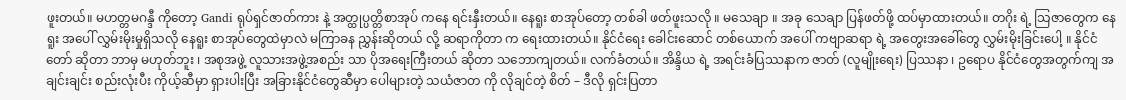ဖူးတယ်။ မဟတ္တမဂန္ဒီ ကိုတော့ Gandi ရုပ်ရှင်ဇာတ်ကား နဲ့ အတ္ထုပ္ပတ္တိစာအုပ် ကနေ ရင်းနှီးတယ်။ နေရူး စာအုပ်တော့ တစ်ခါ ဖတ်ဖူးသလို ။ မသေချာ ။ အခု သေချာ ပြန်ဖတ်ဖို့ ထပ်မှာထားတယ်။ တဂိုး ရဲ့ သြဇာတွေက နေရူး အပေါ် လွှမ်းမိုးမှုရှိသလို နေရူး စာအုပ်တွေထဲမှာလဲ မကြာခန ညွှန်းဆိုတယ် လို့ ဆရာကိုတာ က ရေးထားတယ်။ နိုင်ငံရေး ခေါင်းဆောင် တစ်ယောက် အပေါ် ကဗျာဆရာ ရဲ့ အတွေးအခေါ်တွေ လွှမ်းမိုးခြင်းပေါ့ ။ နိုင်ငံတော် ဆိုတာ ဘာမှ မဟုတ်ဘူး ၊ အစုအဖွဲ့ လူသားအဖွဲ့အစည်း သာ ပိုအရေးကြီးတယ် ဆိုတာ သဘောကျတယ်။ လက်ခံတယ်။ အိန္ဒိယ ရဲ့ အရင်းခံပြဿနာက ဇာတ် (လူမျိုးရေး) ပြဿနာ ၊ ဥရောပ နိုင်ငံတွေအတွက်ကျ အချင်းချင်း စည်းလုံးပီး ကိုယ့်ဆီမှာ ရှားပါးပြီး အခြားနိုင်ငံတွေဆီမှာ ပေါများတဲ့ သယံဇာတ ကို လိုချင်တဲ့ စိတ် – ဒီလို ရှင်းပြတာ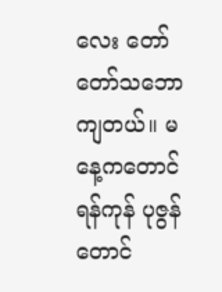လေး တော်တော်သဘောကျတယ်။ မနေ့ကတောင် ရန်ကုန် ပုဇွန်တောင်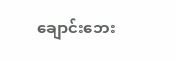ချောင်းဘေး